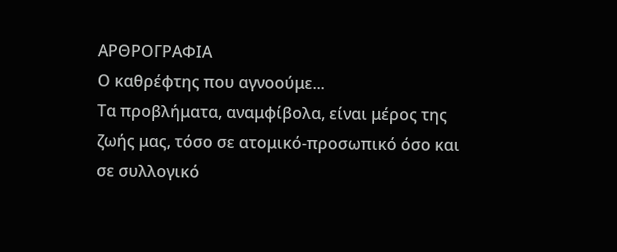ΑΡΘΡΟΓΡΑΦΙΑ
Ο καθρέφτης που αγνοούμε...
Τα προβλήματα, αναμφίβολα, είναι μέρος της ζωής μας, τόσο σε ατομικό-προσωπικό όσο και σε συλλογικό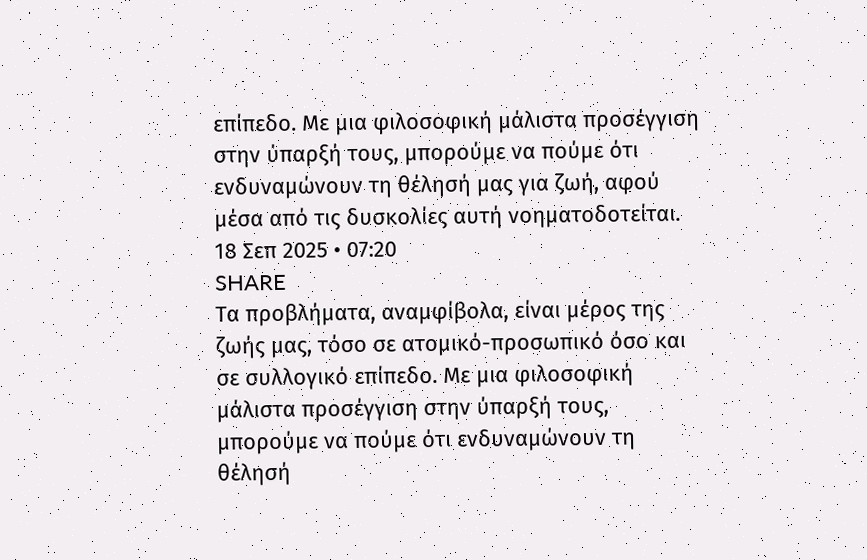επίπεδο. Με μια φιλοσοφική μάλιστα προσέγγιση στην ύπαρξή τους, μπορούμε να πούμε ότι ενδυναμώνουν τη θέλησή μας για ζωή, αφού μέσα από τις δυσκολίες αυτή νοηματοδοτείται.
18 Σεπ 2025 • 07:20
SHARE
Τα προβλήματα, αναμφίβολα, είναι μέρος της ζωής μας, τόσο σε ατομικό-προσωπικό όσο και σε συλλογικό επίπεδο. Με μια φιλοσοφική μάλιστα προσέγγιση στην ύπαρξή τους, μπορούμε να πούμε ότι ενδυναμώνουν τη θέλησή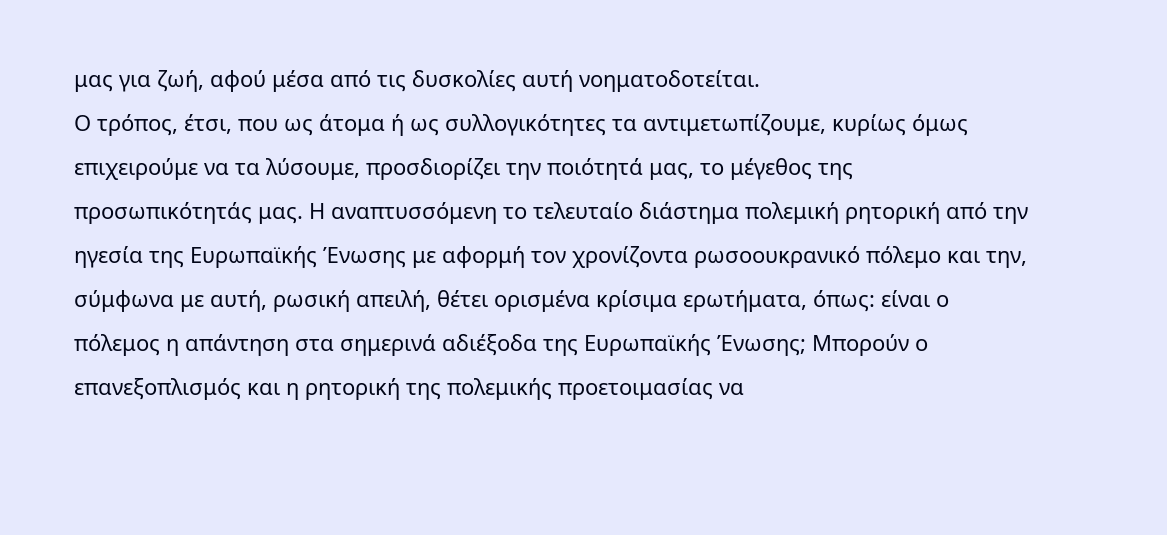μας για ζωή, αφού μέσα από τις δυσκολίες αυτή νοηματοδοτείται.
Ο τρόπος, έτσι, που ως άτομα ή ως συλλογικότητες τα αντιμετωπίζουμε, κυρίως όμως επιχειρούμε να τα λύσουμε, προσδιορίζει την ποιότητά μας, το μέγεθος της προσωπικότητάς μας. Η αναπτυσσόμενη το τελευταίο διάστημα πολεμική ρητορική από την ηγεσία της Ευρωπαϊκής Ένωσης με αφορμή τον χρονίζοντα ρωσοουκρανικό πόλεμο και την, σύμφωνα με αυτή, ρωσική απειλή, θέτει ορισμένα κρίσιμα ερωτήματα, όπως: είναι ο πόλεμος η απάντηση στα σημερινά αδιέξοδα της Ευρωπαϊκής Ένωσης; Μπορούν ο επανεξοπλισμός και η ρητορική της πολεμικής προετοιμασίας να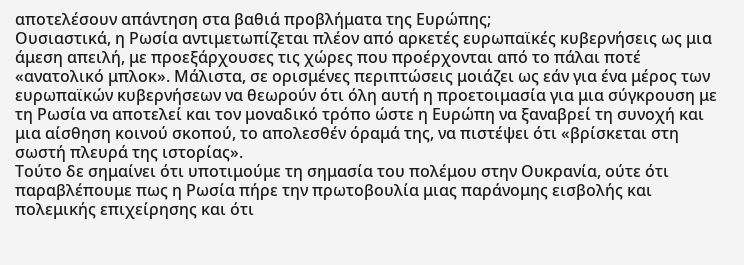αποτελέσουν απάντηση στα βαθιά προβλήματα της Ευρώπης;
Ουσιαστικά, η Ρωσία αντιμετωπίζεται πλέον από αρκετές ευρωπαϊκές κυβερνήσεις ως μια άμεση απειλή, με προεξάρχουσες τις χώρες που προέρχονται από το πάλαι ποτέ «ανατολικό μπλοκ». Μάλιστα, σε ορισμένες περιπτώσεις μοιάζει ως εάν για ένα μέρος των ευρωπαϊκών κυβερνήσεων να θεωρούν ότι όλη αυτή η προετοιμασία για μια σύγκρουση με τη Ρωσία να αποτελεί και τον μοναδικό τρόπο ώστε η Ευρώπη να ξαναβρεί τη συνοχή και μια αίσθηση κοινού σκοπού, το απολεσθέν όραμά της, να πιστέψει ότι «βρίσκεται στη σωστή πλευρά της ιστορίας».
Τούτο δε σημαίνει ότι υποτιμούμε τη σημασία του πολέμου στην Ουκρανία, ούτε ότι παραβλέπουμε πως η Ρωσία πήρε την πρωτοβουλία μιας παράνομης εισβολής και πολεμικής επιχείρησης και ότι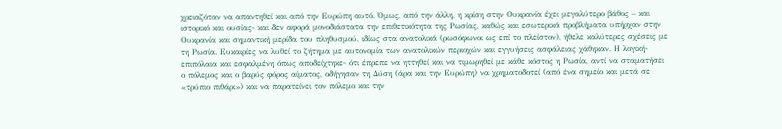χρειαζόταν να απαντηθεί και από την Ευρώπη αυτό. Όμως, από την άλλη, η κρίση στην Ουκρανία έχει μεγαλύτερο βάθος – και ιστορικό και ουσίας- και δεν αφορά μονοδιάστατα την επιθετικότητα της Ρωσίας, καθώς και εσωτερικά προβλήματα υπήρχαν στην Ουκρανία και σημαντική μερίδα του πληθυσμού, ιδίως στα ανατολικά (ρωσόφωνοι ως επί το πλείστον), ήθελε καλύτερες σχέσεις με τη Ρωσία. Ευκαιρίες να λυθεί το ζήτημα με αυτονομία των ανατολικών περιοχών και εγγυήσεις ασφάλειας χάθηκαν. Η λογική- επιπόλαια και εσφαλμένη όπως αποδείχτηκε- ότι έπρεπε να ηττηθεί και να τιμωρηθεί με κάθε κόστος η Ρωσία, αντί να σταματήσει ο πόλεμος και ο βαρύς φόρος αίματος, οδήγησαν τη Δύση (άρα και την Ευρώπη) να χρηματοδοτεί (από ένα σημείο και μετά σε «τρύπιο πιθάρι») και να παρατείνει τον πόλεμο και την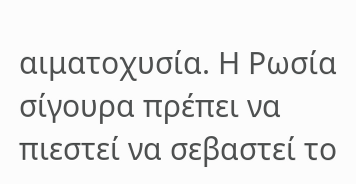αιματοχυσία. Η Ρωσία σίγουρα πρέπει να πιεστεί να σεβαστεί το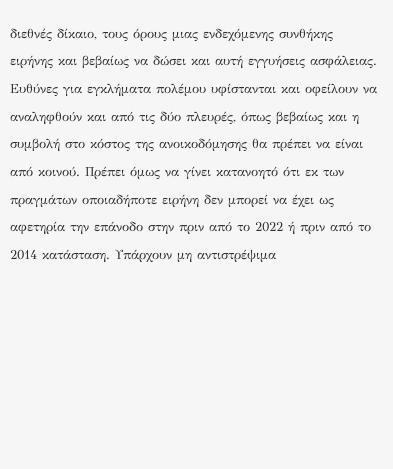διεθνές δίκαιο, τους όρους μιας ενδεχόμενης συνθήκης ειρήνης και βεβαίως να δώσει και αυτή εγγυήσεις ασφάλειας.
Ευθύνες για εγκλήματα πολέμου υφίστανται και οφείλουν να αναληφθούν και από τις δύο πλευρές, όπως βεβαίως και η συμβολή στο κόστος της ανοικοδόμησης θα πρέπει να είναι από κοινού. Πρέπει όμως να γίνει κατανοητό ότι εκ των πραγμάτων οποιαδήποτε ειρήνη δεν μπορεί να έχει ως αφετηρία την επάνοδο στην πριν από το 2022 ή πριν από το 2014 κατάσταση. Υπάρχουν μη αντιστρέψιμα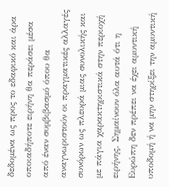δεδομένα ως προς το εδαφικό και άρα οποιαδήποτε ειρήνη θα περάσει μέσα από έναν συμβιβασμό όπου θα αναγνωριστούν οι πραγματικές αλλαγές συνόρων ως πλευρά μιας συνολικής και με πάγια χαρακτηριστικά στην περιοχή ειρήνης. Σημαίνουν όλα αυτά ότι η Ευρώπη δεν πρέπει να έχει αμυντική υποδομή ή να μην στηρίξει την αμυντική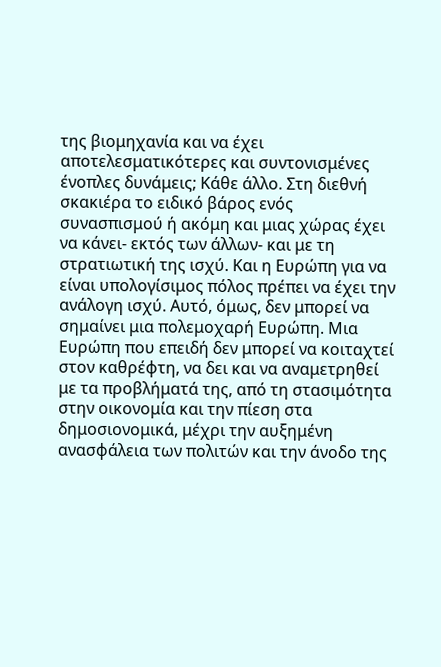της βιομηχανία και να έχει αποτελεσματικότερες και συντονισμένες ένοπλες δυνάμεις; Κάθε άλλο. Στη διεθνή σκακιέρα το ειδικό βάρος ενός συνασπισμού ή ακόμη και μιας χώρας έχει να κάνει- εκτός των άλλων- και με τη στρατιωτική της ισχύ. Και η Ευρώπη για να είναι υπολογίσιμος πόλος πρέπει να έχει την ανάλογη ισχύ. Αυτό, όμως, δεν μπορεί να σημαίνει μια πολεμοχαρή Ευρώπη. Μια Ευρώπη που επειδή δεν μπορεί να κοιταχτεί στον καθρέφτη, να δει και να αναμετρηθεί με τα προβλήματά της, από τη στασιμότητα στην οικονομία και την πίεση στα δημοσιονομικά, μέχρι την αυξημένη ανασφάλεια των πολιτών και την άνοδο της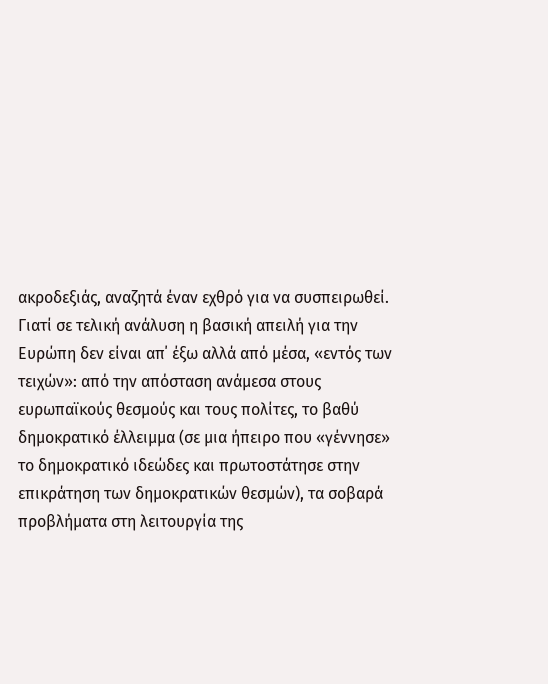ακροδεξιάς, αναζητά έναν εχθρό για να συσπειρωθεί.
Γιατί σε τελική ανάλυση η βασική απειλή για την Ευρώπη δεν είναι απ΄ έξω αλλά από μέσα, «εντός των τειχών»: από την απόσταση ανάμεσα στους ευρωπαϊκούς θεσμούς και τους πολίτες, το βαθύ δημοκρατικό έλλειμμα (σε μια ήπειρο που «γέννησε» το δημοκρατικό ιδεώδες και πρωτοστάτησε στην επικράτηση των δημοκρατικών θεσμών), τα σοβαρά προβλήματα στη λειτουργία της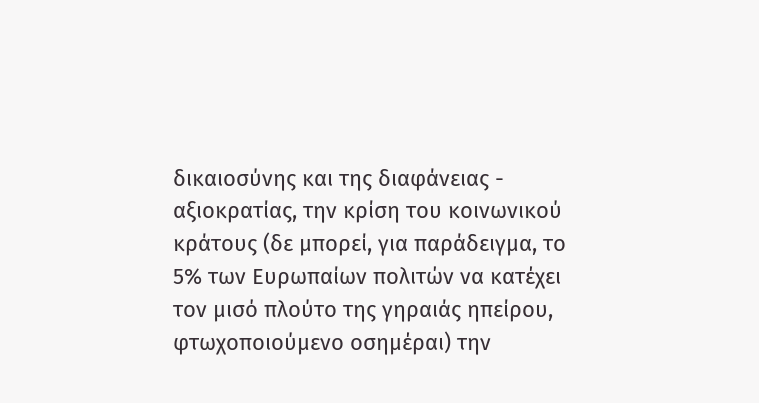δικαιοσύνης και της διαφάνειας - αξιοκρατίας, την κρίση του κοινωνικού κράτους (δε μπορεί, για παράδειγμα, το 5% των Ευρωπαίων πολιτών να κατέχει τον μισό πλούτο της γηραιάς ηπείρου, φτωχοποιούμενο οσημέραι) την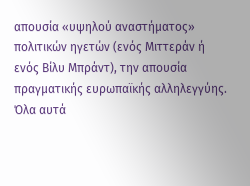απουσία «υψηλού αναστήματος» πολιτικών ηγετών (ενός Μιττεράν ή ενός Βίλυ Μπράντ), την απουσία πραγματικής ευρωπαϊκής αλληλεγγύης. Όλα αυτά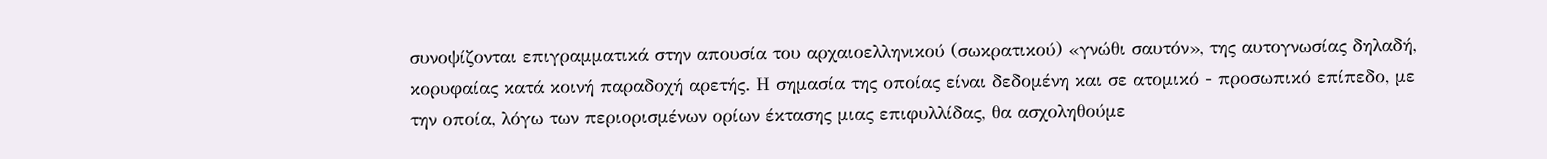συνοψίζονται επιγραμματικά στην απουσία του αρχαιοελληνικού (σωκρατικού) «γνώθι σαυτόν», της αυτογνωσίας δηλαδή, κορυφαίας κατά κοινή παραδοχή αρετής. Η σημασία της οποίας είναι δεδομένη και σε ατομικό - προσωπικό επίπεδο, με την οποία, λόγω των περιορισμένων ορίων έκτασης μιας επιφυλλίδας, θα ασχοληθούμε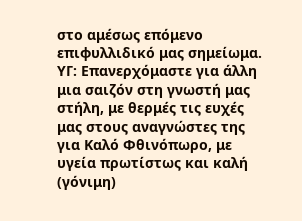στο αμέσως επόμενο επιφυλλιδικό μας σημείωμα.
ΥΓ: Επανερχόμαστε για άλλη μια σαιζόν στη γνωστή μας στήλη, με θερμές τις ευχές μας στους αναγνώστες της για Καλό Φθινόπωρο, με υγεία πρωτίστως και καλή (γόνιμη)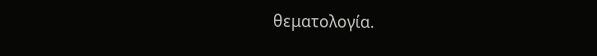θεματολογία.